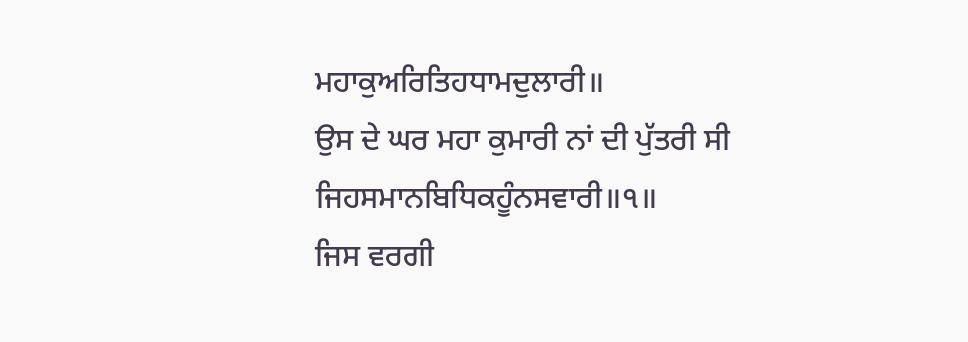ਮਹਾਕੁਅਰਿਤਿਹਧਾਮਦੁਲਾਰੀ॥
ਉਸ ਦੇ ਘਰ ਮਹਾ ਕੁਮਾਰੀ ਨਾਂ ਦੀ ਪੁੱਤਰੀ ਸੀ
ਜਿਹਸਮਾਨਬਿਧਿਕਹੂੰਨਸਵਾਰੀ॥੧॥
ਜਿਸ ਵਰਗੀ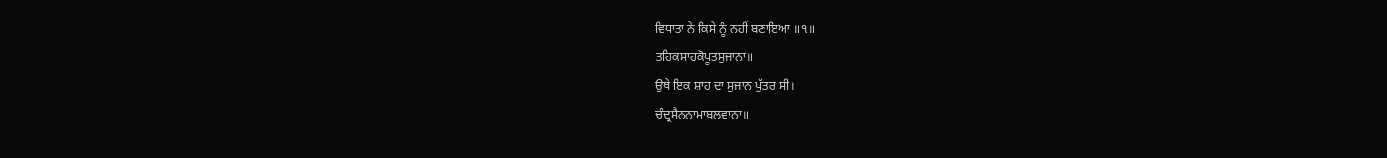ਵਿਧਾਤਾ ਨੇ ਕਿਸੇ ਨੂੰ ਨਹੀਂ ਬਣਾਇਆ ॥੧॥
ਤਹਿਕਸਾਹਕੋਪੂਤਸੁਜਾਨਾ॥
ਉਥੇ ਇਕ ਸ਼ਾਹ ਦਾ ਸੁਜਾਨ ਪੁੱਤਰ ਸੀ।
ਚੰਦ੍ਰਸੈਨਨਾਮਾਬਲਵਾਨਾ॥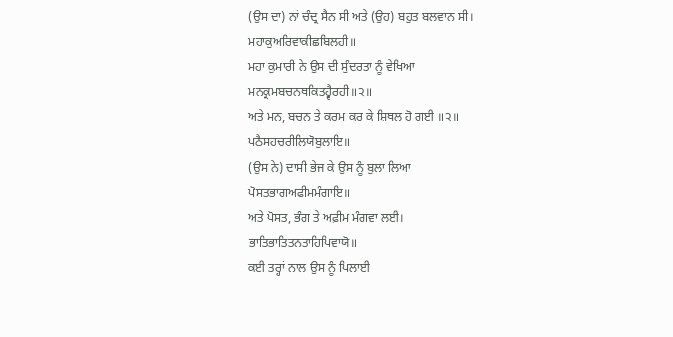(ਉਸ ਦਾ) ਨਾਂ ਚੰਦ੍ਰ ਸੈਨ ਸੀ ਅਤੇ (ਉਹ) ਬਹੁਤ ਬਲਵਾਨ ਸੀ।
ਮਹਾਕੁਅਰਿਵਾਕੀਛਬਿਲਹੀ॥
ਮਹਾ ਕੁਮਾਰੀ ਨੇ ਉਸ ਦੀ ਸੁੰਦਰਤਾ ਨੂੰ ਵੇਖਿਆ
ਮਨਕ੍ਰਮਬਚਨਥਕਿਤਹ੍ਵੈਰਹੀ॥੨॥
ਅਤੇ ਮਨ, ਬਚਨ ਤੇ ਕਰਮ ਕਰ ਕੇ ਸ਼ਿਥਲ ਹੋ ਗਈ ॥੨॥
ਪਠੈਸਹਚਰੀਲਿਯੋਬੁਲਾਇ॥
(ਉਸ ਨੇ) ਦਾਸੀ ਭੇਜ ਕੇ ਉਸ ਨੂੰ ਬੁਲਾ ਲਿਆ
ਪੋਸਤਭਾਗਅਫੀਮਮੰਗਾਇ॥
ਅਤੇ ਪੋਸਤ, ਭੰਗ ਤੇ ਅਫ਼ੀਮ ਮੰਗਵਾ ਲਈ।
ਭਾਤਿਭਾਤਿਤਨਤਾਹਿਪਿਵਾਯੋ॥
ਕਈ ਤਰ੍ਹਾਂ ਨਾਲ ਉਸ ਨੂੰ ਪਿਲਾਈ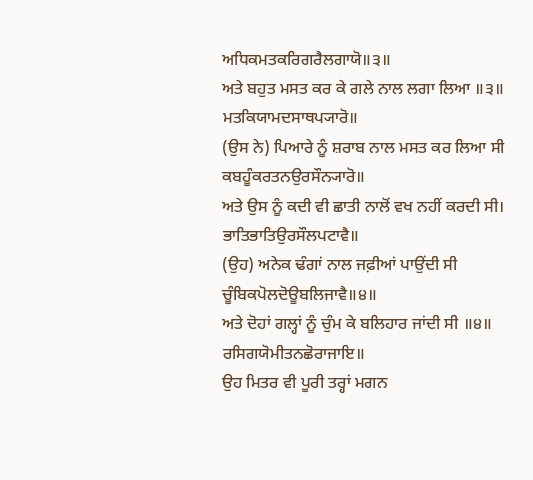ਅਧਿਕਮਤਕਰਿਗਰੈਲਗਾਯੋ॥੩॥
ਅਤੇ ਬਹੁਤ ਮਸਤ ਕਰ ਕੇ ਗਲੇ ਨਾਲ ਲਗਾ ਲਿਆ ॥੩॥
ਮਤਕਿਯਾਮਦਸਾਥਪ੍ਯਾਰੋ॥
(ਉਸ ਨੇ) ਪਿਆਰੇ ਨੂੰ ਸ਼ਰਾਬ ਨਾਲ ਮਸਤ ਕਰ ਲਿਆ ਸੀ
ਕਬਹੂੰਕਰਤਨਉਰਸੌਨ੍ਯਾਰੋ॥
ਅਤੇ ਉਸ ਨੂੰ ਕਦੀ ਵੀ ਛਾਤੀ ਨਾਲੋਂ ਵਖ ਨਹੀਂ ਕਰਦੀ ਸੀ।
ਭਾਤਿਭਾਤਿਉਰਸੌਲਪਟਾਵੈ॥
(ਉਹ) ਅਨੇਕ ਢੰਗਾਂ ਨਾਲ ਜਫ਼ੀਆਂ ਪਾਉਂਦੀ ਸੀ
ਚੂੰਬਿਕਪੋਲਦੋਊਬਲਿਜਾਵੈ॥੪॥
ਅਤੇ ਦੋਹਾਂ ਗਲ੍ਹਾਂ ਨੂੰ ਚੁੰਮ ਕੇ ਬਲਿਹਾਰ ਜਾਂਦੀ ਸੀ ॥੪॥
ਰਸਿਗਯੋਮੀਤਨਛੋਰਾਜਾਇ॥
ਉਹ ਮਿਤਰ ਵੀ ਪੂਰੀ ਤਰ੍ਹਾਂ ਮਗਨ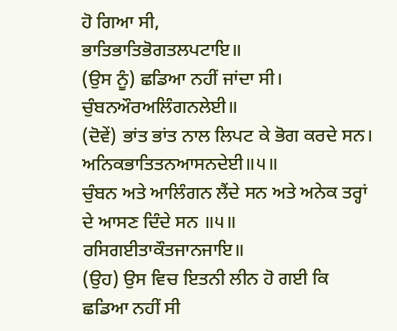ਹੋ ਗਿਆ ਸੀ,
ਭਾਤਿਭਾਤਿਭੋਗਤਲਪਟਾਇ॥
(ਉਸ ਨੂੰ) ਛਡਿਆ ਨਹੀਂ ਜਾਂਦਾ ਸੀ।
ਚੁੰਬਨਔਰਅਲਿੰਗਨਲੇਈ॥
(ਦੋਵੇਂ) ਭਾਂਤ ਭਾਂਤ ਨਾਲ ਲਿਪਟ ਕੇ ਭੋਗ ਕਰਦੇ ਸਨ।
ਅਨਿਕਭਾਤਿਤਨਆਸਨਦੇਈ॥੫॥
ਚੁੰਬਨ ਅਤੇ ਆਲਿੰਗਨ ਲੈਂਦੇ ਸਨ ਅਤੇ ਅਨੇਕ ਤਰ੍ਹਾਂ ਦੇ ਆਸਣ ਦਿੰਦੇ ਸਨ ॥੫॥
ਰਸਿਗਈਤਾਕੌਤਜਾਨਜਾਇ॥
(ਉਹ) ਉਸ ਵਿਚ ਇਤਨੀ ਲੀਨ ਹੋ ਗਈ ਕਿ ਛਡਿਆ ਨਹੀਂ ਸੀ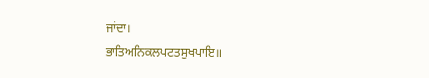ਜਾਂਦਾ।
ਭਾਤਿਅਨਿਕਲਪਟਤਸੁਖਪਾਇ॥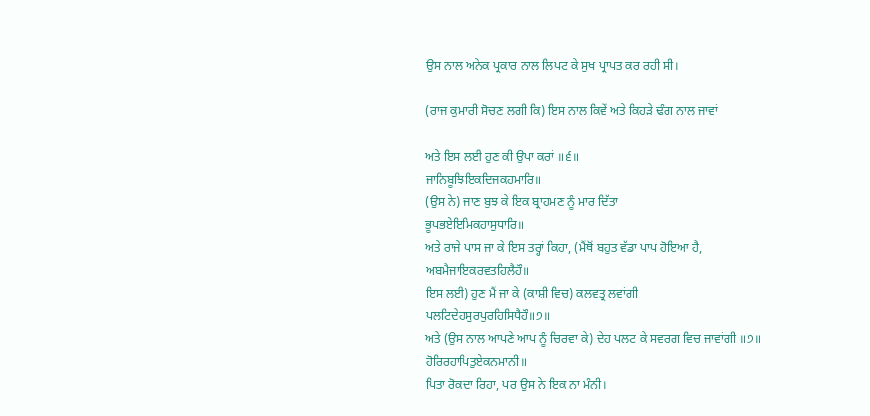ਉਸ ਨਾਲ ਅਨੇਕ ਪ੍ਰਕਾਰ ਨਾਲ ਲਿਪਟ ਕੇ ਸੁਖ ਪ੍ਰਾਪਤ ਕਰ ਰਹੀ ਸੀ।

(ਰਾਜ ਕੁਮਾਰੀ ਸੋਚਣ ਲਗੀ ਕਿ) ਇਸ ਨਾਲ ਕਿਵੇਂ ਅਤੇ ਕਿਹੜੇ ਢੰਗ ਨਾਲ ਜਾਵਾਂ

ਅਤੇ ਇਸ ਲਈ ਹੁਣ ਕੀ ਉਪਾ ਕਰਾਂ ॥੬॥
ਜਾਨਿਬੂਝਿਇਕਦਿਜਕਹਮਾਰਿ॥
(ਉਸ ਨੇ) ਜਾਣ ਬੁਝ ਕੇ ਇਕ ਬ੍ਰਾਹਮਣ ਨੂੰ ਮਾਰ ਦਿੱਤਾ
ਭੂਪਭਏਇਮਿਕਹਾਸੁਧਾਰਿ॥
ਅਤੇ ਰਾਜੇ ਪਾਸ ਜਾ ਕੇ ਇਸ ਤਰ੍ਹਾਂ ਕਿਹਾ, (ਮੈਂਥੋਂ ਬਹੁਤ ਵੱਡਾ ਪਾਪ ਹੋਇਆ ਹੈ,
ਅਬਮੈਜਾਇਕਰਵਤਹਿਲੈਹੌ॥
ਇਸ ਲਈ) ਹੁਣ ਮੈਂ ਜਾ ਕੇ (ਕਾਸ਼ੀ ਵਿਚ) ਕਲਵਤ੍ਰ ਲਵਾਂਗੀ
ਪਲਟਿਦੇਹਸੁਰਪੁਰਹਿਸਿਧੈਹੌ॥੭॥
ਅਤੇ (ਉਸ ਨਾਲ ਆਪਣੇ ਆਪ ਨੂੰ ਚਿਰਵਾ ਕੇ) ਦੇਹ ਪਲਟ ਕੇ ਸਵਰਗ ਵਿਚ ਜਾਵਾਂਗੀ ॥੭॥
ਹੋਰਿਰਹਾਪਿਤੁਏਕਨਮਾਨੀ॥
ਪਿਤਾ ਰੋਕਦਾ ਰਿਹਾ, ਪਰ ਉਸ ਨੇ ਇਕ ਨਾ ਮੰਨੀ।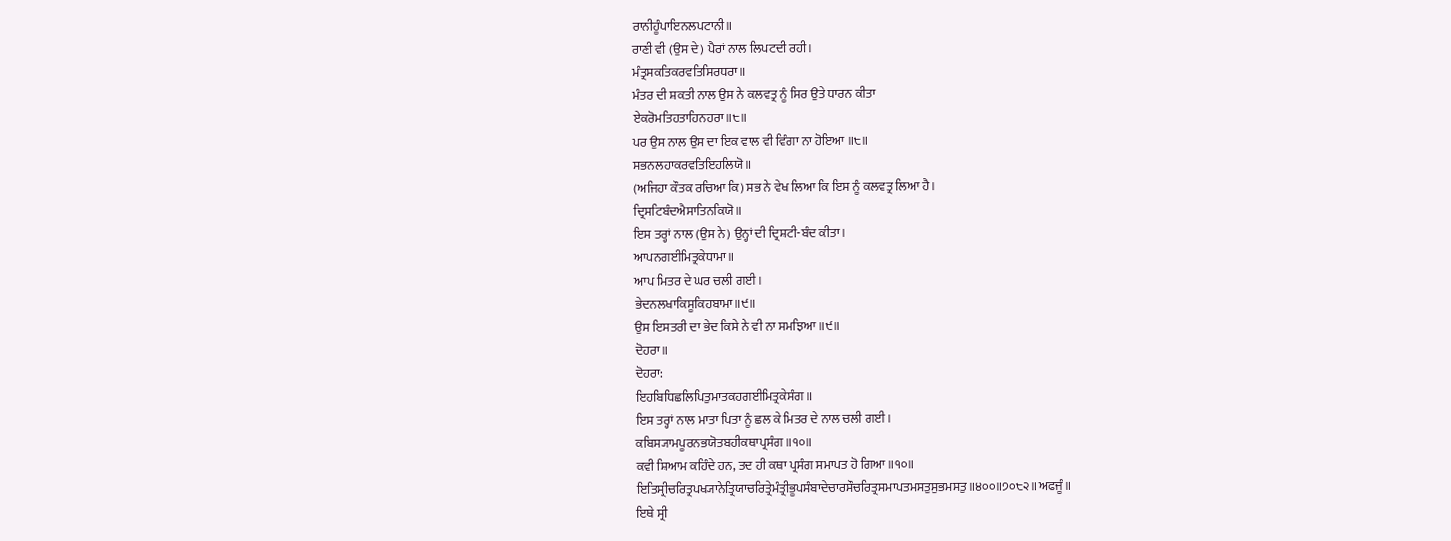ਰਾਨੀਹੂੰਪਾਇਨਲਪਟਾਨੀ॥
ਰਾਣੀ ਵੀ (ਉਸ ਦੇ) ਪੈਰਾਂ ਨਾਲ ਲਿਪਟਦੀ ਰਹੀ।
ਮੰਤ੍ਰਸਕਤਿਕਰਵਤਿਸਿਰਧਰਾ॥
ਮੰਤਰ ਦੀ ਸ਼ਕਤੀ ਨਾਲ ਉਸ ਨੇ ਕਲਵਤ੍ਰ ਨੂੰ ਸਿਰ ਉਤੇ ਧਾਰਨ ਕੀਤਾ
ਏਕਰੋਮਤਿਹਤਾਹਿਨਹਰਾ॥੮॥
ਪਰ ਉਸ ਨਾਲ ਉਸ ਦਾ ਇਕ ਵਾਲ ਵੀ ਵਿੰਗਾ ਨਾ ਹੋਇਆ ॥੮॥
ਸਭਨਲਹਾਕਰਵਤਿਇਹਲਿਯੋ॥
(ਅਜਿਹਾ ਕੌਤਕ ਰਚਿਆ ਕਿ) ਸਭ ਨੇ ਵੇਖ ਲਿਆ ਕਿ ਇਸ ਨੂੰ ਕਲਵਤ੍ਰ ਲਿਆ ਹੈ।
ਦ੍ਰਿਸਟਿਬੰਦਐਸਾਤਿਨਕਿਯੋ॥
ਇਸ ਤਰ੍ਹਾਂ ਨਾਲ (ਉਸ ਨੇ) ਉਨ੍ਹਾਂ ਦੀ ਦ੍ਰਿਸ਼ਟੀ-ਬੰਦ ਕੀਤਾ।
ਆਪਨਗਈਮਿਤ੍ਰਕੇਧਾਮਾ॥
ਆਪ ਮਿਤਰ ਦੇ ਘਰ ਚਲੀ ਗਈ।
ਭੇਦਨਲਖਾਕਿਸੂਕਿਹਬਾਮਾ॥੯॥
ਉਸ ਇਸਤਰੀ ਦਾ ਭੇਦ ਕਿਸੇ ਨੇ ਵੀ ਨਾ ਸਮਝਿਆ ॥੯॥
ਦੋਹਰਾ॥
ਦੋਹਰਾ:
ਇਹਬਿਧਿਛਲਿਪਿਤੁਮਾਤਕਹਗਈਮਿਤ੍ਰਕੇਸੰਗ॥
ਇਸ ਤਰ੍ਹਾਂ ਨਾਲ ਮਾਤਾ ਪਿਤਾ ਨੂੰ ਛਲ ਕੇ ਮਿਤਰ ਦੇ ਨਾਲ ਚਲੀ ਗਈ।
ਕਬਿਸ੍ਯਾਮਪੂਰਨਭਯੋਤਬਹੀਕਥਾਪ੍ਰਸੰਗ॥੧੦॥
ਕਵੀ ਸ਼ਿਆਮ ਕਹਿੰਦੇ ਹਨ, ਤਦ ਹੀ ਕਥਾ ਪ੍ਰਸੰਗ ਸਮਾਪਤ ਹੋ ਗਿਆ ॥੧੦॥
ਇਤਿਸ੍ਰੀਚਰਿਤ੍ਰਪਖ੍ਯਾਨੇਤ੍ਰਿਯਾਚਰਿਤ੍ਰੇਮੰਤ੍ਰੀਭੂਪਸੰਬਾਦੇਚਾਰਸੌਚਰਿਤ੍ਰਸਮਾਪਤਮਸਤੁਸੁਭਮਸਤੁ॥੪੦੦॥੭੦੮੨॥ਅਫਜੂੰ॥
ਇਥੇ ਸ੍ਰੀ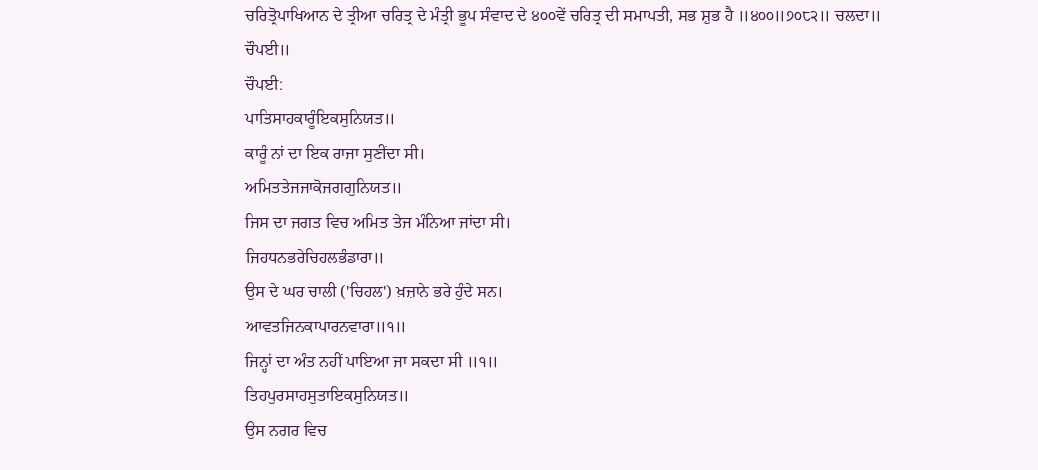ਚਰਿਤ੍ਰੋਪਾਖਿਆਨ ਦੇ ਤ੍ਰੀਆ ਚਰਿਤ੍ਰ ਦੇ ਮੰਤ੍ਰੀ ਭੂਪ ਸੰਵਾਦ ਦੇ ੪੦੦ਵੇਂ ਚਰਿਤ੍ਰ ਦੀ ਸਮਾਪਤੀ, ਸਭ ਸ਼ੁਭ ਹੈ ॥੪੦੦॥੭੦੮੨॥ ਚਲਦਾ॥
ਚੌਪਈ॥
ਚੌਪਈ:
ਪਾਤਿਸਾਹਕਾਰੂੰਇਕਸੁਨਿਯਤ॥
ਕਾਰੂੰ ਨਾਂ ਦਾ ਇਕ ਰਾਜਾ ਸੁਣੀਂਦਾ ਸੀ।
ਅਮਿਤਤੇਜਜਾਕੋਜਗਗੁਨਿਯਤ॥
ਜਿਸ ਦਾ ਜਗਤ ਵਿਚ ਅਮਿਤ ਤੇਜ ਮੰਨਿਆ ਜਾਂਦਾ ਸੀ।
ਜਿਹਧਨਭਰੇਚਿਹਲਭੰਡਾਰਾ॥
ਉਸ ਦੇ ਘਰ ਚਾਲੀ ('ਚਿਹਲ') ਖ਼ਜ਼ਾਨੇ ਭਰੇ ਹੁੰਦੇ ਸਨ।
ਆਵਤਜਿਨਕਾਪਾਰਨਵਾਰਾ॥੧॥
ਜਿਨ੍ਹਾਂ ਦਾ ਅੰਤ ਨਹੀਂ ਪਾਇਆ ਜਾ ਸਕਦਾ ਸੀ ॥੧॥
ਤਿਹਪੁਰਸਾਹਸੁਤਾਇਕਸੁਨਿਯਤ॥
ਉਸ ਨਗਰ ਵਿਚ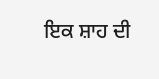ਇਕ ਸ਼ਾਹ ਦੀ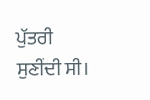ਪੁੱਤਰੀ ਸੁਣੀਂਦੀ ਸੀ।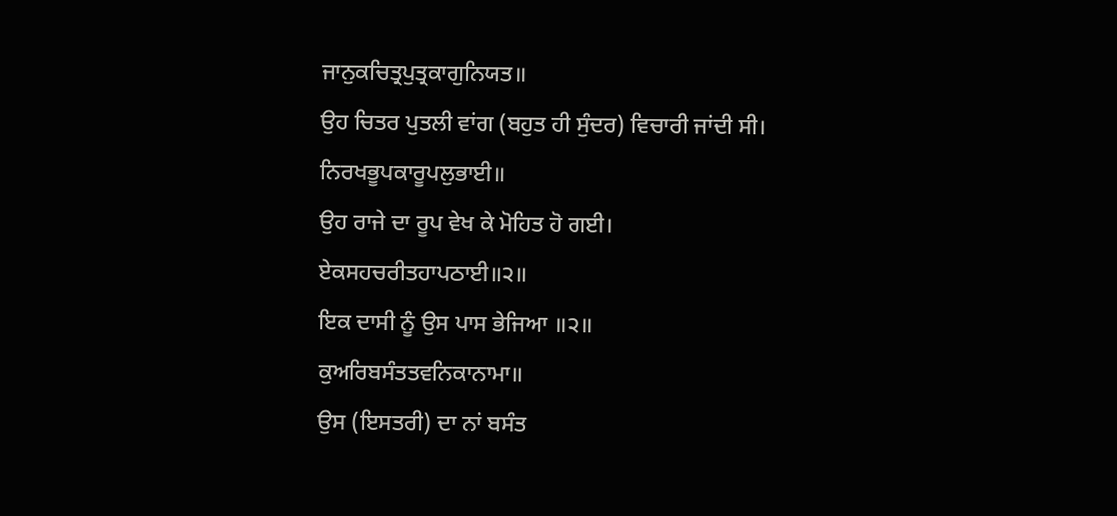ਜਾਨੁਕਚਿਤ੍ਰਪੁਤ੍ਰਕਾਗੁਨਿਯਤ॥
ਉਹ ਚਿਤਰ ਪੁਤਲੀ ਵਾਂਗ (ਬਹੁਤ ਹੀ ਸੁੰਦਰ) ਵਿਚਾਰੀ ਜਾਂਦੀ ਸੀ।
ਨਿਰਖਭੂਪਕਾਰੂਪਲੁਭਾਈ॥
ਉਹ ਰਾਜੇ ਦਾ ਰੂਪ ਵੇਖ ਕੇ ਮੋਹਿਤ ਹੋ ਗਈ।
ਏਕਸਹਚਰੀਤਹਾਪਠਾਈ॥੨॥
ਇਕ ਦਾਸੀ ਨੂੰ ਉਸ ਪਾਸ ਭੇਜਿਆ ॥੨॥
ਕੁਅਰਿਬਸੰਤਤਵਨਿਕਾਨਾਮਾ॥
ਉਸ (ਇਸਤਰੀ) ਦਾ ਨਾਂ ਬਸੰਤ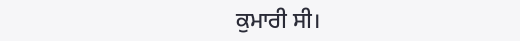ਕੁਮਾਰੀ ਸੀ।